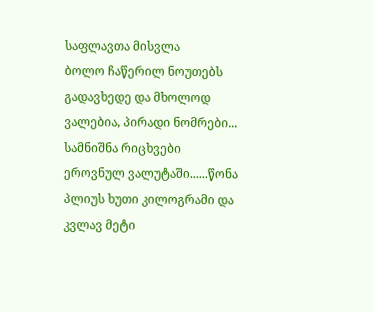საფლავთა მისვლა
ბოლო ჩაწერილ ნოუთებს გადავხედე და მხოლოდ ვალებია, პირადი ნომრები... სამნიშნა რიცხვები ეროვნულ ვალუტაში......წონა პლიუს ხუთი კილოგრამი და კვლავ მეტი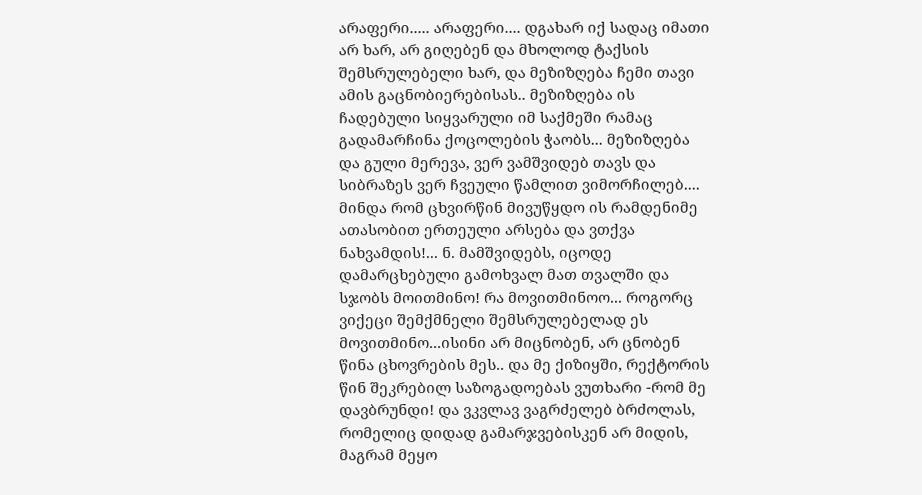არაფერი..... არაფერი.... დგახარ იქ სადაც იმათი არ ხარ, არ გიღებენ და მხოლოდ ტაქსის შემსრულებელი ხარ, და მეზიზღება ჩემი თავი ამის გაცნობიერებისას.. მეზიზღება ის ჩადებული სიყვარული იმ საქმეში რამაც გადამარჩინა ქოცოლების ჭაობს... მეზიზღება და გული მერევა, ვერ ვამშვიდებ თავს და სიბრაზეს ვერ ჩვეული წამლით ვიმორჩილებ.... მინდა რომ ცხვირწინ მივუწყდო ის რამდენიმე ათასობით ერთეული არსება და ვთქვა ნახვამდის!... ნ. მამშვიდებს, იცოდე დამარცხებული გამოხვალ მათ თვალში და სჯობს მოითმინო! რა მოვითმინოო... როგორც ვიქეცი შემქმნელი შემსრულებელად ეს მოვითმინო...ისინი არ მიცნობენ, არ ცნობენ წინა ცხოვრების მეს.. და მე ქიზიყში, რექტორის წინ შეკრებილ საზოგადოებას ვუთხარი -რომ მე დავბრუნდი! და ვკვლავ ვაგრძელებ ბრძოლას, რომელიც დიდად გამარჯვებისკენ არ მიდის, მაგრამ მეყო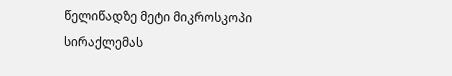წელიწადზე მეტი მიკროსკოპი სირაქლემას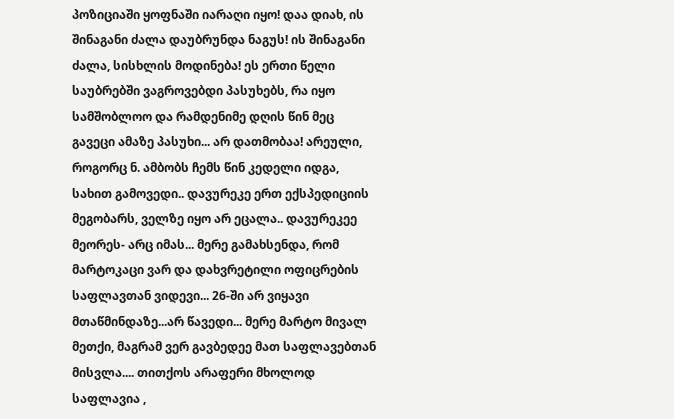პოზიციაში ყოფნაში იარაღი იყო! დაა დიახ, ის შინაგანი ძალა დაუბრუნდა ნაგუს! ის შინაგანი ძალა, სისხლის მოდინება! ეს ერთი წელი საუბრებში ვაგროვებდი პასუხებს, რა იყო სამშობლოო და რამდენიმე დღის წინ მეც გავეცი ამაზე პასუხი... არ დათმობაა! არეული, როგორც ნ. ამბობს ჩემს წინ კედელი იდგა, სახით გამოვედი.. დავურეკე ერთ ექსპედიციის მეგობარს, ველზე იყო არ ეცალა.. დავურეკეე მეორეს- არც იმას... მერე გამახსენდა, რომ მარტოკაცი ვარ და დახვრეტილი ოფიცრების საფლავთან ვიდევი... 26-ში არ ვიყავი მთაწმინდაზე...არ წავედი... მერე მარტო მივალ მეთქი, მაგრამ ვერ გავბედეე მათ საფლავებთან მისვლა.... თითქოს არაფერი მხოლოდ საფლავია ,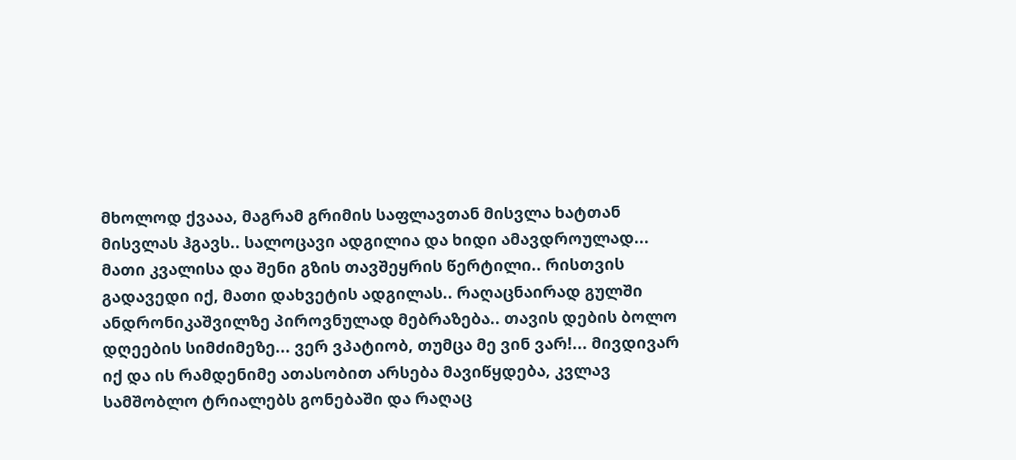მხოლოდ ქვააა, მაგრამ გრიმის საფლავთან მისვლა ხატთან მისვლას ჰგავს.. სალოცავი ადგილია და ხიდი ამავდროულად... მათი კვალისა და შენი გზის თავშეყრის წერტილი.. რისთვის გადავედი იქ, მათი დახვეტის ადგილას.. რაღაცნაირად გულში ანდრონიკაშვილზე პიროვნულად მებრაზება.. თავის დების ბოლო დღეების სიმძიმეზე... ვერ ვპატიობ, თუმცა მე ვინ ვარ!... მივდივარ იქ და ის რამდენიმე ათასობით არსება მავიწყდება, კვლავ სამშობლო ტრიალებს გონებაში და რაღაც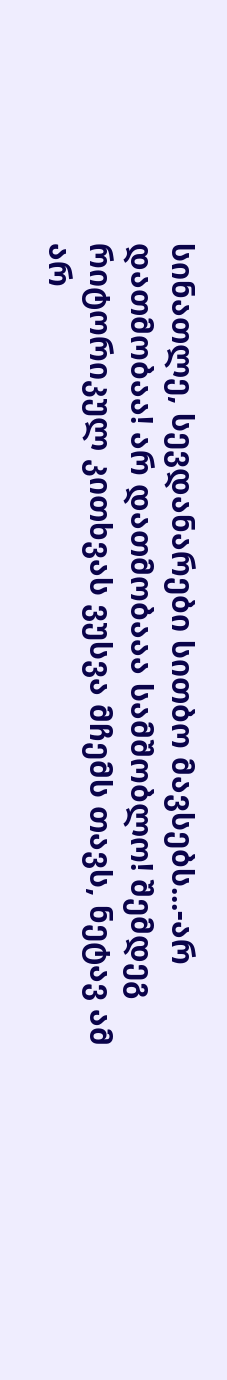სინათლე, სევდანარები სითბო მავსებს...-არ დათმობაა! არ დათმობააა სამშობლო! შემდეგ რიტორიკულ კითხვას ვუსვა მჩემს თავს, ნეტავ ამ არ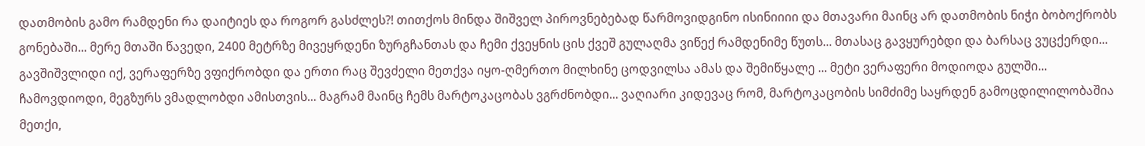დათმობის გამო რამდენი რა დაიტიეს და როგორ გასძლეს?! თითქოს მინდა შიშველ პიროვნებებად წარმოვიდგინო ისინიიიი და მთავარი მაინც არ დათმობის ნიჭი ბობოქრობს გონებაში... მერე მთაში წავედი, 2400 მეტრზე მივეყრდენი ზურგჩანთას და ჩემი ქვეყნის ცის ქვეშ გულაღმა ვიწექ რამდენიმე წუთს... მთასაც გავყურებდი და ბარსაც ვუცქერდი... გავშიშვლიდი იქ, ვერაფერზე ვფიქრობდი და ერთი რაც შევძელი მეთქვა იყო-ღმერთო მილხინე ცოდვილსა ამას და შემიწყალე ... მეტი ვერაფერი მოდიოდა გულში... ჩამოვდიოდი, მეგზურს ვმადლობდი ამისთვის... მაგრამ მაინც ჩემს მარტოკაცობას ვგრძნობდი... ვაღიარი კიდევაც რომ, მარტოკაცობის სიმძიმე საყრდენ გამოცდილილობაშია მეთქი,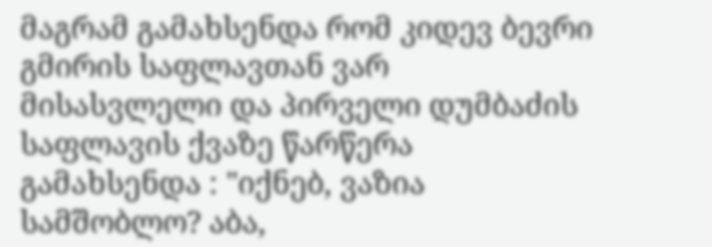მაგრამ გამახსენდა რომ კიდევ ბევრი გმირის საფლავთან ვარ მისასვლელი და პირველი დუმბაძის საფლავის ქვაზე წარწერა გამახსენდა : "იქნებ, ვაზია სამშობლო? აბა,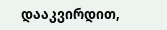დააკვირდით,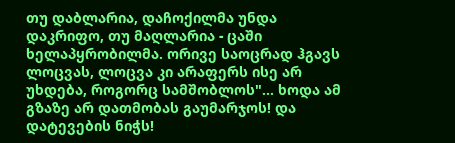თუ დაბლარია, დაჩოქილმა უნდა დაკრიფო, თუ მაღლარია - ცაში ხელაპყრობილმა. ორივე საოცრად ჰგავს ლოცვას, ლოცვა კი არაფერს ისე არ უხდება, როგორც სამშობლოს"... ხოდა ამ გზაზე არ დათმობას გაუმარჯოს! და დატევების ნიჭს!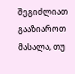შეგიძლიათ გააზიაროთ მასალა, თუ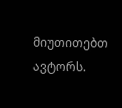მიუთითებთ ავტორს.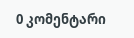0 კომენტარი